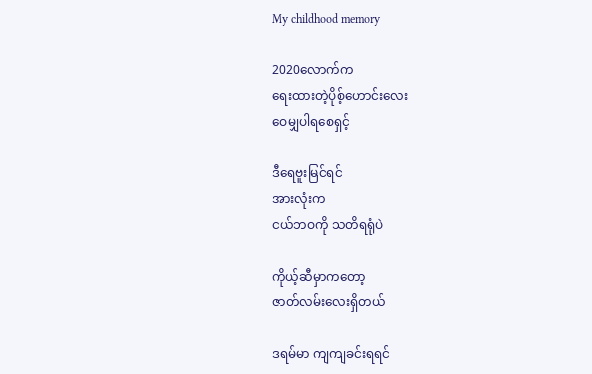My childhood memory

2020လောက်က
ရေးထားတဲ့ပိုစ့်ဟောင်းလေး
ဝေမျှပါရစေရှင့်

ဒီရေဗူးမြင်ရင်
အားလုံးက
ငယ်ဘဝကို သတိရရုံပဲ

ကိုယ့်ဆီမှာကတော့
ဇာတ်လမ်းလေးရှိတယ်

ဒရမ်မာ ကျကျခင်းရရင်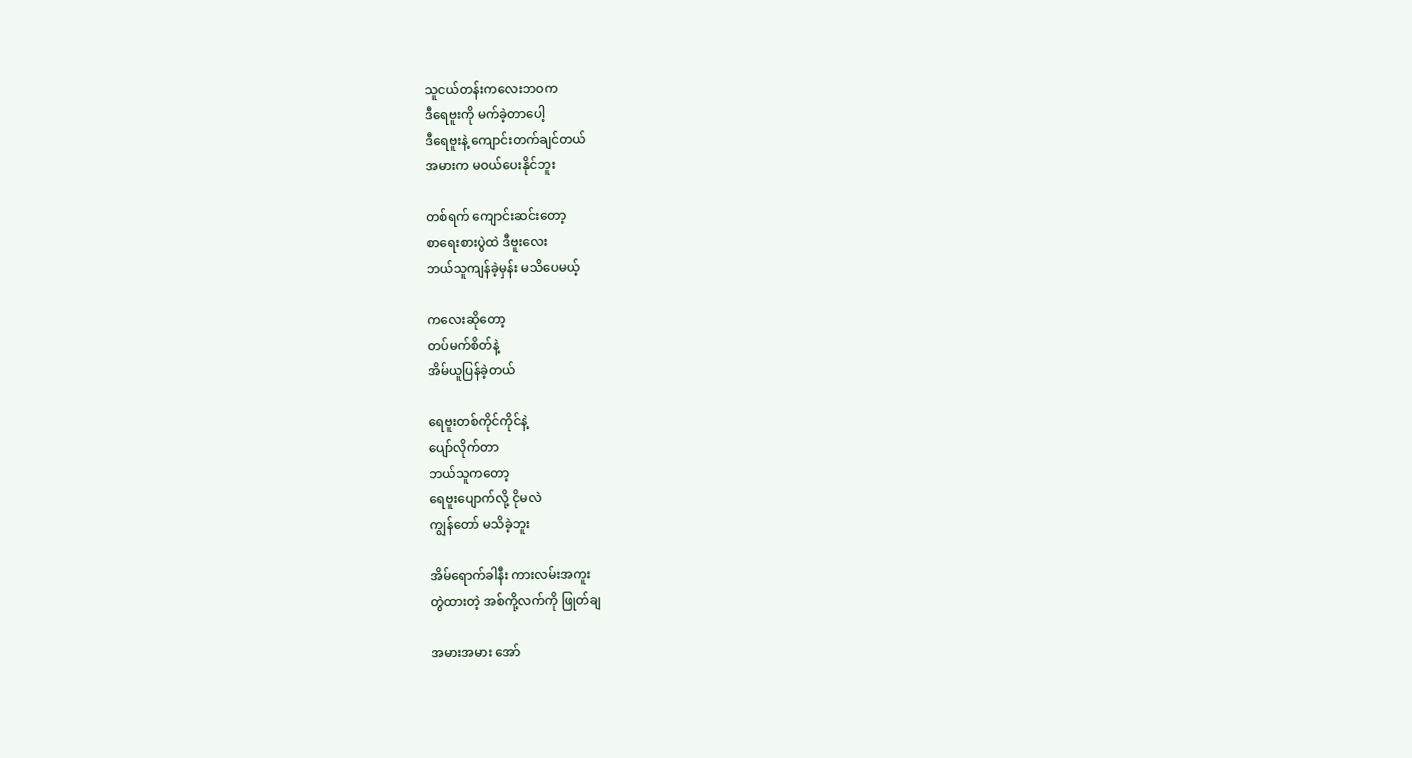သူငယ်တန်းကလေးဘဝက
ဒီရေဗူးကို မက်ခဲ့တာပေါ့
ဒီရေဗူးနဲ့ ကျောင်းတက်ချင်တယ်
အမားက မဝယ်ပေးနိုင်ဘူး

တစ်ရက် ကျောင်းဆင်းတော့
စာရေးစားပွဲထဲ ဒီဗူးလေး
ဘယ်သူကျန်ခဲ့မှန်း မသိပေမယ့်

ကလေးဆိုတော့
တပ်မက်စိတ်နဲ့
အိမ်ယူပြန်ခဲ့တယ်

ရေဗူးတစ်ကိုင်ကိုင်နဲ့
ပျော်လိုက်တာ
ဘယ်သူကတော့
ရေဗူးပျောက်လို့ ငိုမလဲ
ကျွန်တော် မသိခဲ့ဘူး

အိမ်ရောက်ခါနီး ကားလမ်းအကူး
တွဲထားတဲ့ အစ်ကို့လက်ကို ဖြုတ်ချ

အမားအမား အော်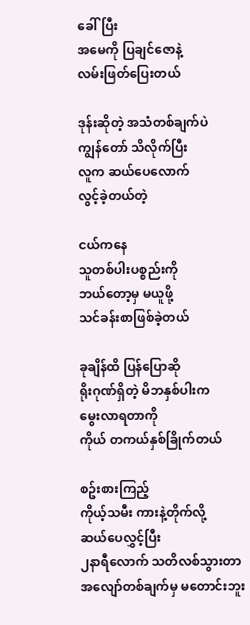ခေါ်ပြီး
အမေကို ပြချင်ဇောနဲ့
လမ်းဖြတ်ပြေးတယ်

ဒုန်းဆိုတဲ့ အသံတစ်ချက်ပဲ
ကျွန်တော် သိလိုက်ပြီး
လူက ဆယ်ပေလောက်
လွင့်ခဲ့တယ်တဲ့

ငယ်ကနေ
သူတစ်ပါးပစ္စည်းကို
ဘယ်တော့မှ မယူဖို့
သင်ခန်းစာဖြစ်ခဲ့တယ်

ခုချိန်ထိ ပြန်ပြောဆို
ရိုးဂုဏ်ရှိတဲ့ မိဘနှစ်ပါးက
မွေးလာရတာကို
ကိုယ် တကယ်နှစ်ခြိုက်တယ်

စဥ်းစားကြည့်
ကိုယ့်သမီး ကားနဲ့တိုက်လို့
ဆယ်ပေလွှင့်ပြီး
၂နာရီလောက် သတိလစ်သွားတာ
အလျော်တစ်ချက်မှ မတောင်းဘူး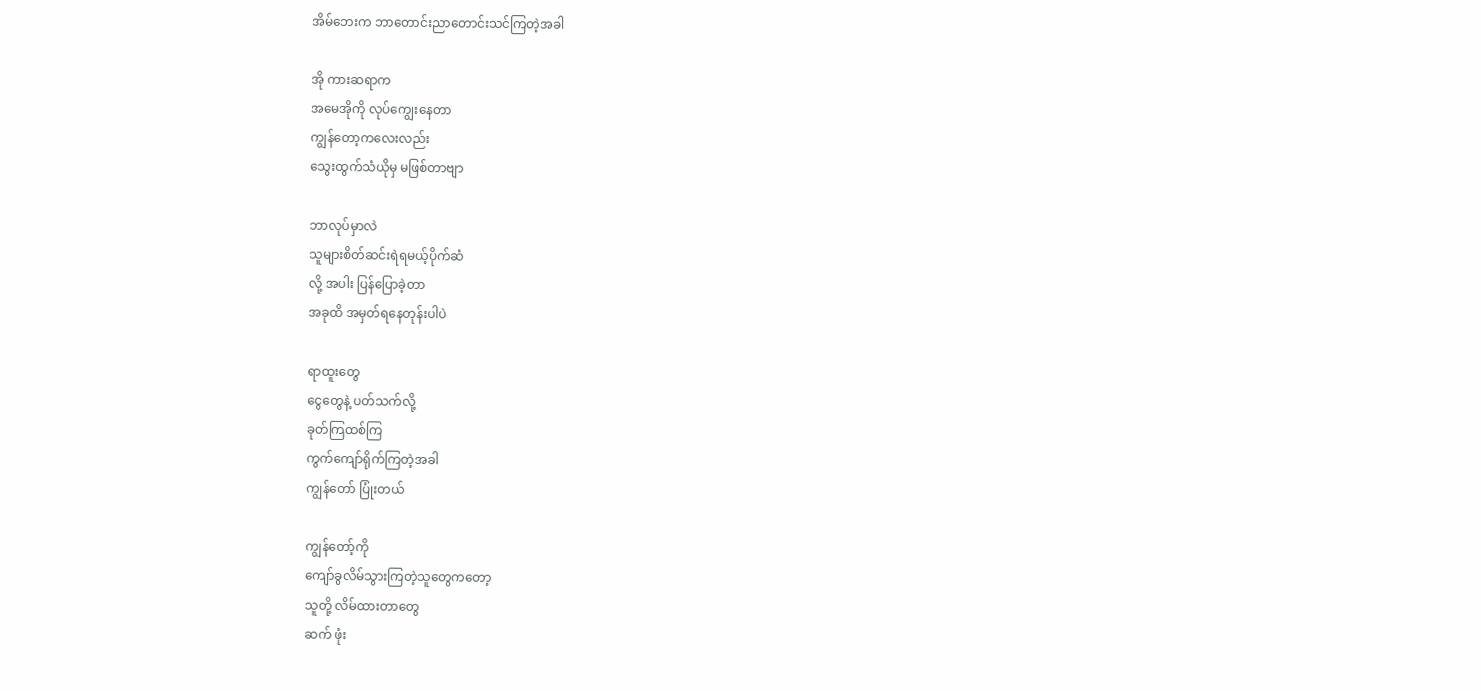အိမ်ဘေးက ဘာတောင်းညာတောင်းသင်ကြတဲ့အခါ

အို ကားဆရာက
အမေအိုကို လုပ်ကျွေးနေတာ
ကျွန်တော့ကလေးလည်း
သွေးထွက်သံယိုမှ မဖြစ်တာဗျာ

ဘာလုပ်မှာလဲ
သူများစိတ်ဆင်းရဲရမယ့်ပိုက်ဆံ
လို့ အပါး ပြန်ပြောခဲ့တာ
အခုထိ အမှတ်ရနေတုန်းပါပဲ

ရာထူးတွေ
ငွေတွေနဲ့ ပတ်သက်လို့
ခုတ်ကြထစ်ကြ
ကွက်ကျော်ရိုက်ကြတဲ့အခါ
ကျွန်တော် ပြုံးတယ်

ကျွန်တော့်ကို
ကျော်ခွလိမ်သွားကြတဲ့သူတွေကတော့
သူတို့ လိမ်ထားတာတွေ
ဆက် ဖုံး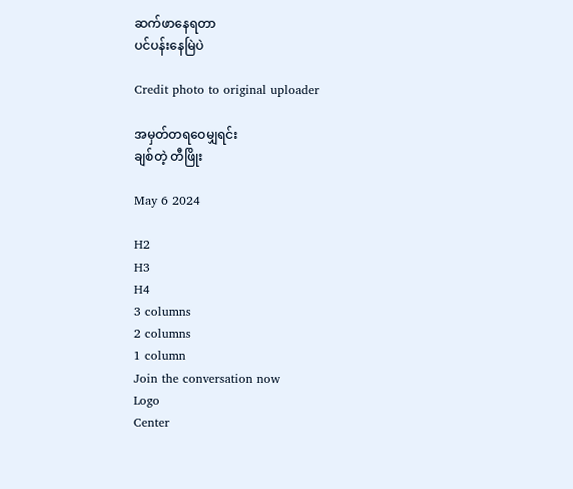ဆက်ဖာနေရတာ
ပင်ပန်းနေမြဲပဲ

Credit photo to original uploader

အမှတ်တရဝေမျှရင်း
ချစ်တဲ့ တီဖြိုး

May 6 2024

H2
H3
H4
3 columns
2 columns
1 column
Join the conversation now
Logo
Center